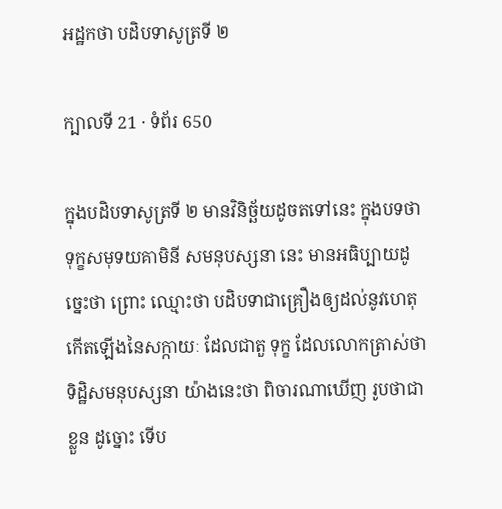អដ្ឋកថា បដិបទាសូត្រទី ២

ក្បាលទី 21 · ទំព័រ 650

ក្នុងបដិបទាសូត្រទី ២ មានវិនិច្ឆ័យដូចតទៅនេះ ក្នុងបទថា ទុក្ខសមុទយគាមិនី សមនុបស្សនា នេះ មានអធិប្បាយដូច្នេះថា ព្រោះ ឈ្មោះថា បដិបទាជាគ្រឿងឲ្យដល់នូវហេតុកើតឡើងនៃសក្កាយៈ ដែលជាតួ ទុក្ខ ដែលលោកត្រាស់ថា ទិដ្ឋិសមនុបស្សនា យ៉ាងនេះថា ពិចារណាឃើញ រូបថាជាខ្លួន ដូច្នោះ ទើប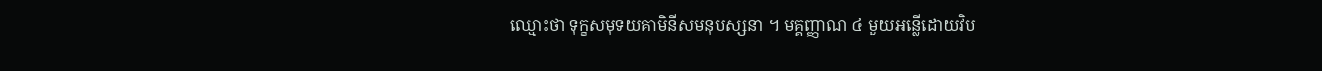ឈ្មោះថា ទុក្ខសមុទយគាមិនីសមនុបស្សនា ។ មគ្គញ្ញាណ ៤ មួយអន្លើដោយវិប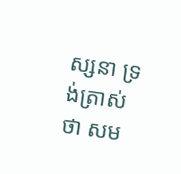ស្សនា ទ្រង់ត្រាស់ថា សម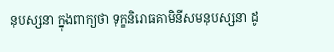នុបស្សនា ក្នុងពាក្យថា ទុក្ខនិរោធគាមិនីសមនុបស្សនា ដូ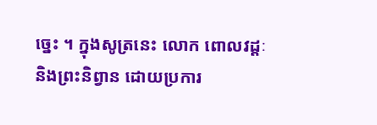ច្នេះ ។ ក្នុងសូត្រនេះ លោក ពោលវដ្តៈ និងព្រះនិព្វាន ដោយប្រការ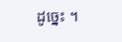ដូច្នេះ ។